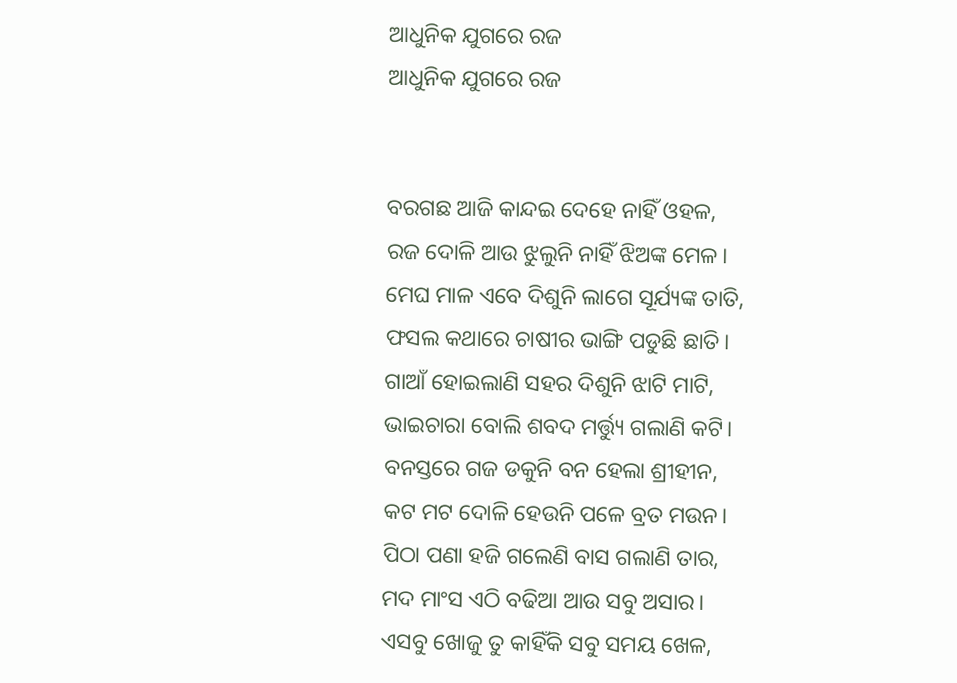ଆଧୁନିକ ଯୁଗରେ ରଜ
ଆଧୁନିକ ଯୁଗରେ ରଜ


ବରଗଛ ଆଜି କାନ୍ଦଇ ଦେହେ ନାହିଁ ଓହଳ,
ରଜ ଦୋଳି ଆଉ ଝୁଲୁନି ନାହିଁ ଝିଅଙ୍କ ମେଳ।
ମେଘ ମାଳ ଏବେ ଦିଶୁନି ଲାଗେ ସୂର୍ଯ୍ୟଙ୍କ ତାତି,
ଫସଲ କଥାରେ ଚାଷୀର ଭାଙ୍ଗି ପଡୁଛି ଛାତି।
ଗାଆଁ ହୋଇଲାଣି ସହର ଦିଶୁନି ଝାଟି ମାଟି,
ଭାଇଚାରା ବୋଲି ଶବଦ ମର୍ତ୍ତ୍ୟୁ ଗଲାଣି କଟି।
ବନସ୍ତରେ ଗଜ ଡକୁନି ବନ ହେଲା ଶ୍ରୀହୀନ,
କଟ ମଟ ଦୋଳି ହେଉନି ପଳେ ବ୍ରତ ମଉନ।
ପିଠା ପଣା ହଜି ଗଲେଣି ବାସ ଗଲାଣି ତାର,
ମଦ ମାଂସ ଏଠି ବଢିଆ ଆଉ ସବୁ ଅସାର।
ଏସବୁ ଖୋଜୁ ତୁ କାହିଁକି ସବୁ ସମୟ ଖେଳ,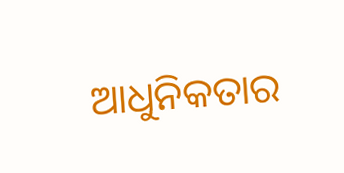ଆଧୁନିକତାର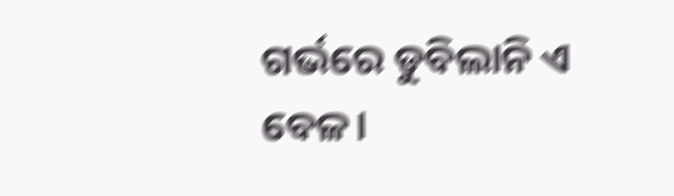ଗର୍ଭରେ ଡୁବିଲାନି ଏ ବେଳ।